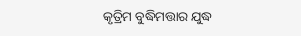କୃତ୍ରିମ ବୁଦ୍ଧିମତ୍ତାର ଯୁଦ୍ଧ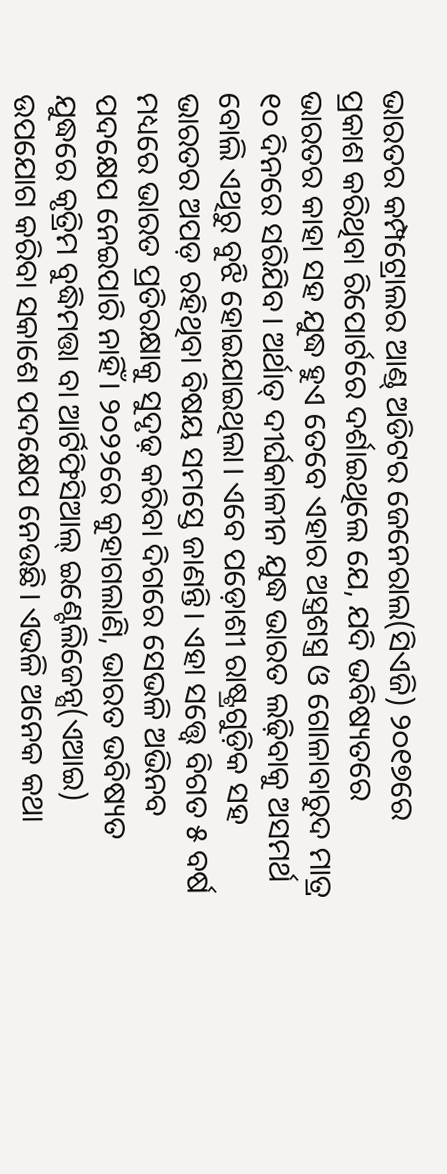ଭାରତର କମ୍ପଟ୍ରୋଲର ଆଣ୍ଡ୍‌ ଅଡିଟର ଜେନେରାଲ(ସିଏଜି) ୨୦୧୭ରେ ପ୍ରକାଶ କରିଥିବା ରିପୋର୍ଟରେ ଦର୍ଶାଇଥିଲେ ଯେ, ଯଦି ଭବିଷ୍ୟତରେ ଭାରତର କାହା ସହ ଯୁଦ୍ଧ ହୁଏ ତେବେ ଏହାର ଅସ୍ତ୍ରଶସ୍ତ୍ର ଓ ଗୋଳାବାରୁଦ ମାତ୍ର ୧୦ ଦିନରେ ସରିଯିବ। ଅର୍ଥାତ୍‌ ଦୀର୍ଘକାଳୀନ ଯୁଦ୍ଧ ଭାରତ ଲଢ଼ିବାକୁ ଅସମର୍ଥ ବୋଲି ଏଥିରୁ ବୁଝି ହୋଇଯାଇଥିଲା। ଏବେ ପଡ଼ୋଶୀ ରାଷ୍ଟ୍ରଗୁଡ଼ିକ ସହ ଭାରତର ଅପଡ଼ ରହିଥିବା ବିଷୟ ସମସ୍ତେ ଜାଣନ୍ତି। ଏହା ସତ୍ତ୍ୱେ ବିଗତ ୫ ବର୍ଷ ମଧ୍ୟରେ ଭାରତ ପ୍ରତିରକ୍ଷାକୁ ସୁଦୃଢ଼ କରିବା ଦିଗରେ ସେଭଳି ଅଭିନବ ପଦକ୍ଷେପ ନେଇପାରି ନାହିଁ। ୨୦୨୨ରେ କୁହାଗଲାଣି, ଭାରତ ଭବିଷ୍ୟତ ଯୁଦ୍ଧରେ କୃତ୍ରିମ ବୁଦ୍ଧିମତ୍ତା ବା ଆର୍ଟିଫିସିଆଲ୍‌ ଇଣ୍ଟେଲିଜେନ୍ସ(ଏଆଇ) ଉପଯୋଗ କରିବା ସକାଶେ ପଦକ୍ଷେପ ନେଉଛି। ଏଭଳି ଅନେକ କଥା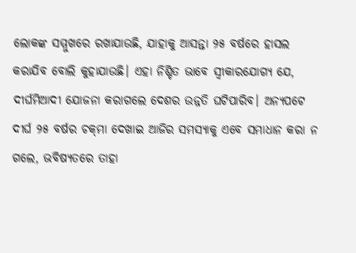ଲୋକଙ୍କ ସମ୍ମୁଖରେ ରଖାଯାଉଛି, ଯାହାକୁ ଆସନ୍ତା ୨୫ ବର୍ଷରେ ହାସଲ କରାଯିବ ବୋଲି କୁହାଯାଉଛି। ଏହା ନିଶ୍ଚିତ ଭାବେ ସ୍ବୀକାରଯୋଗ୍ୟ ଯେ, ଦୀର୍ଘମିଆଦୀ ଯୋଜନା କରାଗଲେ ଦେଶର ଉନ୍ନତି ଘଟିପାରିବ। ଅନ୍ୟପଟେ ଦୀର୍ଘ ୨୫ ବର୍ଷର ଚକ୍‌ମା ଦେଖାଇ ଆଜିର ସମସ୍ୟାକୁ ଏବେ ସମାଧାନ କରା ନ ଗଲେ, ଭବିଷ୍ୟତରେ ତାହା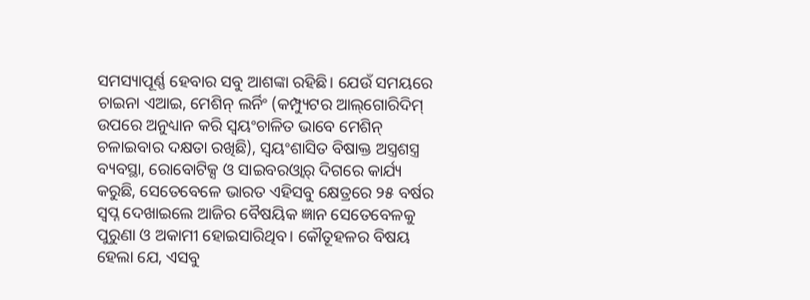ସମସ୍ୟାପୂର୍ଣ୍ଣ ହେବାର ସବୁ ଆଶଙ୍କା ରହିଛି। ଯେଉଁ ସମୟରେ ଚାଇନା ଏଆଇ, ମେଶିନ୍‌ ଲର୍ନିଂ (କମ୍ପ୍ୟୁଟର ଆଲ୍‌ଗୋରିଦିମ୍‌ ଉପରେ ଅନୁଧ୍ୟାନ କରି ସ୍ବୟଂଚାଳିତ ଭାବେ ମେଶିନ୍‌ ଚଳାଇବାର ଦକ୍ଷତା ରଖିଛି), ସ୍ବୟଂଶାସିତ ବିଷାକ୍ତ ଅସ୍ତ୍ରଶସ୍ତ୍ର ବ୍ୟବସ୍ଥା, ରୋବୋଟିକ୍ସ ଓ ସାଇବରଓ୍ବାର୍‌ ଦିଗରେ କାର୍ଯ୍ୟ କରୁଛି, ସେତେବେଳେ ଭାରତ ଏହିସବୁ କ୍ଷେତ୍ରରେ ୨୫ ବର୍ଷର ସ୍ବପ୍ନ ଦେଖାଇଲେ ଆଜିର ବୈଷୟିକ ଜ୍ଞାନ ସେତେବେଳକୁ ପୁରୁଣା ଓ ଅକାମୀ ହୋଇସାରିଥିବ। କୌତୂହଳର ବିଷୟ ହେଲା ଯେ, ଏସବୁ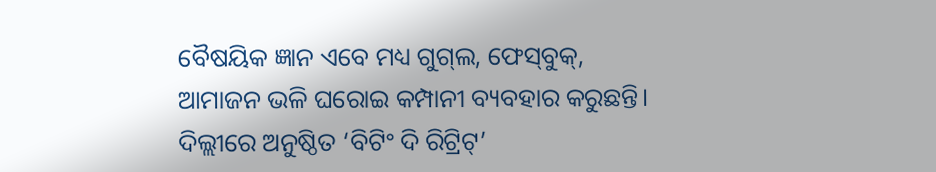ବୈଷୟିକ ଜ୍ଞାନ ଏବେ ମଧ୍ୟ ଗୁଗ୍‌ଲ, ଫେସ୍‌ବୁକ୍‌, ଆମାଜନ ଭଳି ଘରୋଇ କମ୍ପାନୀ ବ୍ୟବହାର କରୁଛନ୍ତି। ଦିଲ୍ଲୀରେ ଅନୁଷ୍ଠିତ ‘ବିଟିଂ ଦି ରିଟ୍ରିଟ୍‌’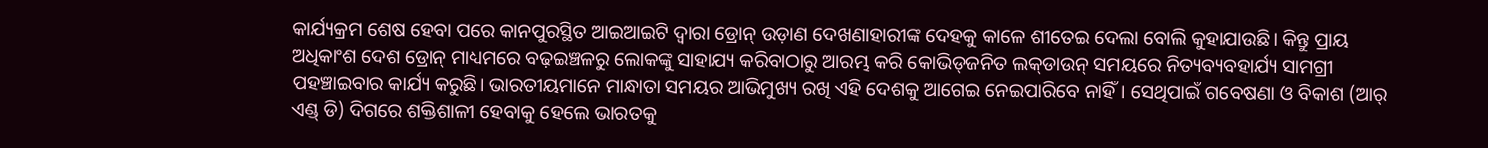କାର୍ଯ୍ୟକ୍ରମ ଶେଷ ହେବା ପରେ କାନପୁରସ୍ଥିତ ଆଇଆଇଟି ଦ୍ୱାରା ଡ୍ରୋନ୍‌ ଉଡ଼ାଣ ଦେଖଣାହାରୀଙ୍କ ଦେହକୁ କାଳେ ଶୀତେଇ ଦେଲା ବୋଲି କୁହାଯାଉଛି। କିନ୍ତୁ ପ୍ରାୟ ଅଧିକାଂଶ ଦେଶ ଡ୍ରୋନ୍‌ ମାଧ୍ୟମରେ ବଢ଼ଇଞ୍ଚଳରୁ ଲୋକଙ୍କୁ ସାହାଯ୍ୟ କରିବାଠାରୁ ଆରମ୍ଭ କରି କୋଭିଡ୍‌ଜନିତ ଲକ୍‌ଡାଉନ୍‌ ସମୟରେ ନିତ୍ୟବ୍ୟବହାର୍ଯ୍ୟ ସାମଗ୍ରୀ ପହଞ୍ଚାଇବାର କାର୍ଯ୍ୟ କରୁଛି। ଭାରତୀୟମାନେ ମାନ୍ଧାତା ସମୟର ଆଭିମୁଖ୍ୟ ରଖି ଏହି ଦେଶକୁ ଆଗେଇ ନେଇପାରିବେ ନାହିଁ। ସେଥିପାଇଁ ଗବେଷଣା ଓ ବିକାଶ (ଆର୍‌ ଏଣ୍ଡ୍‌ ଡି) ଦିଗରେ ଶକ୍ତିଶାଳୀ ହେବାକୁ ହେଲେ ଭାରତକୁ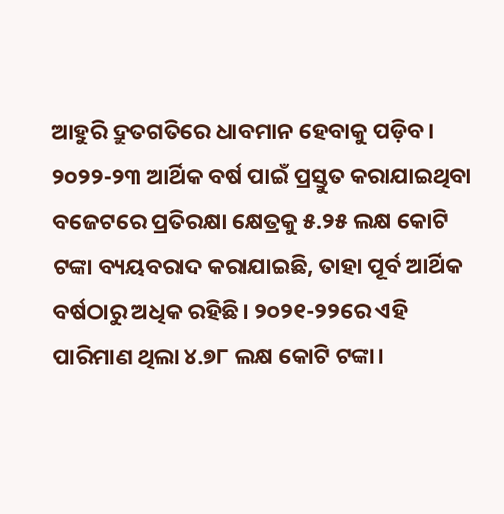ଆହୁରି ଦ୍ରୁତଗତିରେ ଧାବମାନ ହେବାକୁ ପଡ଼ିବ।
୨୦୨୨-୨୩ ଆର୍ଥିକ ବର୍ଷ ପାଇଁ ପ୍ରସ୍ତୁତ କରାଯାଇଥିବା ବଜେଟରେ ପ୍ରତିରକ୍ଷା କ୍ଷେତ୍ରକୁ ୫.୨୫ ଲକ୍ଷ କୋଟି ଟଙ୍କା ବ୍ୟୟବରାଦ କରାଯାଇଛି, ତାହା ପୂର୍ବ ଆର୍ଥିକ ବର୍ଷଠାରୁ ଅଧିକ ରହିଛି। ୨୦୨୧-୨୨ରେ ଏହି ପାରିମାଣ ଥିଲା ୪.୭୮ ଲକ୍ଷ କୋଟି ଟଙ୍କା।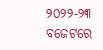୨୦୨୨-୨୩ ବଜେଟରେ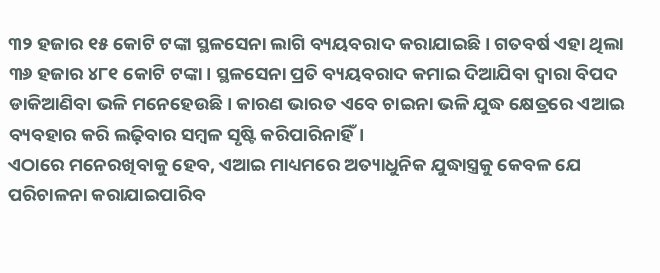୩୨ ହଜାର ୧୫ କୋଟି ଟଙ୍କା ସ୍ଥଳସେନା ଲାଗି ବ୍ୟୟବରାଦ କରାଯାଇଛି। ଗତବର୍ଷ ଏହା ଥିଲା ୩୬ ହଜାର ୪୮୧ କୋଟି ଟଙ୍କା। ସ୍ଥଳସେନା ପ୍ରତି ବ୍ୟୟବରାଦ କମାଇ ଦିଆଯିବା ଦ୍ୱାରା ବିପଦ ଡାକିଆଣିବା ଭଳି ମନେହେଉଛି। କାରଣ ଭାରତ ଏବେ ଚାଇନା ଭଳି ଯୁଦ୍ଧ କ୍ଷେତ୍ରରେ ଏଆଇ ବ୍ୟବହାର କରି ଲଢ଼ିବାର ସମ୍ବଳ ସୃଷ୍ଟି କରିପାରିନାହିଁ।
ଏଠାରେ ମନେରଖିବାକୁ ହେବ, ଏଆଇ ମାଧ୍ୟମରେ ଅତ୍ୟାଧୁନିକ ଯୁଦ୍ଧାସ୍ତ୍ରକୁ କେବଳ ଯେ ପରିଚାଳନା କରାଯାଇପାରିବ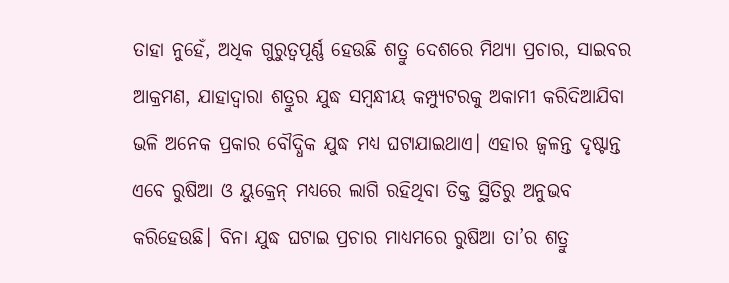ତାହା ନୁହେଁ, ଅଧିକ ଗୁରୁତ୍ୱପୂର୍ଣ୍ଣ ହେଉଛି ଶତ୍ରୁ ଦେଶରେ ମିଥ୍ୟା ପ୍ରଚାର, ସାଇବର ଆକ୍ରମଣ, ଯାହାଦ୍ୱାରା ଶତ୍ରୁର ଯୁଦ୍ଧ ସମ୍ବନ୍ଧୀୟ କମ୍ପ୍ୟୁଟରକୁ ଅକାମୀ କରିଦିଆଯିବା ଭଳି ଅନେକ ପ୍ରକାର ବୌଦ୍ଧିକ ଯୁଦ୍ଧ ମଧ୍ୟ ଘଟାଯାଇଥାଏ। ଏହାର ଜ୍ୱଳନ୍ତ ଦୃଷ୍ଟାନ୍ତ ଏବେ ରୁଷିଆ ଓ ୟୁକ୍ରେନ୍‌ ମଧ୍ୟରେ ଲାଗି ରହିଥିବା ତିକ୍ତ ସ୍ଥିତିରୁ ଅନୁଭବ କରିହେଉଛି। ବିନା ଯୁଦ୍ଧ ଘଟାଇ ପ୍ରଚାର ମାଧ୍ୟମରେ ରୁଷିଆ ତା’ର ଶତ୍ରୁ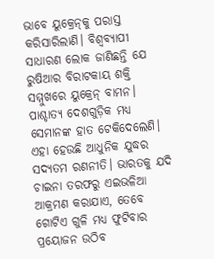ଭାବେ ୟୁକ୍ରେନ୍‌କୁ ପରାସ୍ତ କରିସାରିଲାଣି। ବିଶ୍ୱବ୍ୟାପୀ ସାଧାରଣ ଲୋକ ଜାଣିଛନ୍ତି ଯେ ରୁଷିଆର ବିରାଟକାୟ ଶକ୍ତି ସମ୍ମୁଖରେ ୟୁକ୍ରେନ୍‌ ବାମନ। ପାଶ୍ଚାତ୍ୟ ଦେଶଗୁଡ଼ିକ ମଧ୍ୟ ସେମାନଙ୍କ ହାତ ଟେକିଦେଲେଣି। ଏହା ହେଉଛି ଆଧୁନିକ ଯୁଦ୍ଧର ସଦ୍ୟତମ ରଣନୀତି। ଭାରତକୁ ଯଦି ଚାଇନା ତରଫରୁ ଏଇଭଳିଆ ଆକ୍ରମଣ କରାଯାଏ, ତେବେ ଗୋଟିଏ ଗୁଳି ମଧ୍ୟ ଫୁଟିବାର ପ୍ରୟୋଜନ ଉଠିବ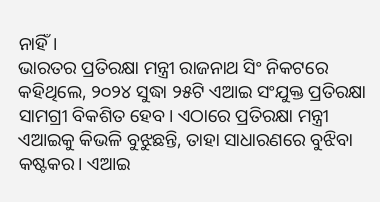ନାହିଁ।
ଭାରତର ପ୍ରତିରକ୍ଷା ମନ୍ତ୍ରୀ ରାଜନାଥ ସିଂ ନିକଟରେ କହିଥିଲେ, ୨୦୨୪ ସୁଦ୍ଧା ୨୫ଟି ଏଆଇ ସଂଯୁକ୍ତ ପ୍ରତିରକ୍ଷା ସାମଗ୍ରୀ ବିକଶିତ ହେବ। ଏଠାରେ ପ୍ରତିରକ୍ଷା ମନ୍ତ୍ରୀ ଏଆଇକୁ କିଭଳି ବୁଝୁଛନ୍ତି, ତାହା ସାଧାରଣରେ ବୁଝିବା କଷ୍ଟକର। ଏଆଇ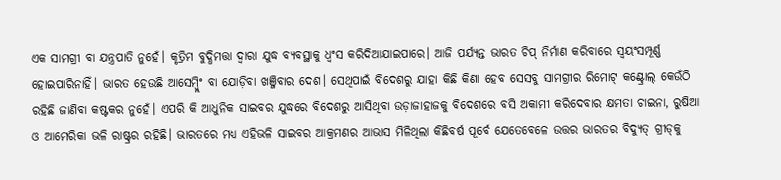ଏକ ସାମଗ୍ରୀ ବା ଯନ୍ତ୍ରପାତି ନୁହେଁ। କୃତ୍ରିମ ବୁଦ୍ଧିମତ୍ତା ଦ୍ୱାରା ଯୁଦ୍ଧ ବ୍ୟବସ୍ଥାକୁ ଧ୍ୱଂସ କରିଦିଆଯାଇପାରେ। ଆଜି ପର୍ଯ୍ୟନ୍ତ ଭାରତ ଚିପ୍‌ ନିର୍ମାଣ କରିବାରେ ସ୍ବୟଂସମ୍ପୂର୍ଣ୍ଣ ହୋଇପାରିନାହିଁ। ଭାରତ ହେଉଛି ଆସେମ୍ବ୍ଲିଂ ବା ଯୋଡ଼ିବା ଖଞ୍ଜିବାର ଦେଶ। ସେଥିପାଇଁ ବିଦେଶରୁ ଯାହା କିଛି କିଣା ହେବ ସେସବୁ ସାମଗ୍ରୀର ରିମୋଟ୍‌ କଣ୍ଟ୍ରୋଲ୍‌ କେଉଁଠି ରହିଛି ଜାଣିବା କଷ୍ଟକର ନୁହେଁ। ଏପରି କି ଆଧୁନିକ ସାଇବର ଯୁଦ୍ଧରେ ବିଦେଶରୁ ଆସିଥିବା ଉଡ଼ାଜାହାଜକୁ ବିଦେଶରେ ବସି ଅକାମୀ କରିଦେବାର କ୍ଷମତା ଚାଇନା, ରୁଷିଆ ଓ ଆମେରିକା ଭଳି ରାଷ୍ଟ୍ରର ରହିଛି। ଭାରତରେ ମଧ୍ୟ ଏହିଭଳି ସାଇବର ଆକ୍ରମଣର ଆଭାସ ମିଳିଥିଲା କିଛିବର୍ଷ ପୂର୍ବେ ଯେତେବେଳେ ଉତ୍ତର ଭାରତର ବିଦ୍ୟୁତ୍‌ ଗ୍ରୀଡ୍‌କୁ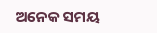ଅନେକ ସମୟ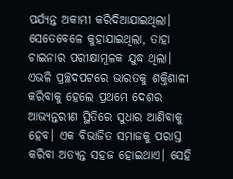ପର୍ଯ୍ୟନ୍ତ ଅକାମୀ କରିଦିଆଯାଇଥିଲା। ସେତେବେଳେ କୁହାଯାଇଥିଲା, ତାହା ଚାଇନାର ପରୀକ୍ଷାମୂଳକ ଯୁଦ୍ଧ ଥିଲା।
ଏଭଳି ପ୍ରଚ୍ଛଦପଟରେ ଭାରତକୁ ଶକ୍ତିଶାଳୀ କରିବାକୁ ହେଲେ ପ୍ରଥମେ ଦେଶର ଆଭ୍ୟନ୍ତରୀଣ ସ୍ଥିତିରେ ସୁଧାର ଆଣିବାକୁ ହେବ। ଏକ ବିଭାଜିତ ସମାଜକୁ ପରାସ୍ତ କରିବା ଅତ୍ୟନ୍ତ ସହଜ ହୋଇଥାଏ। ସେହି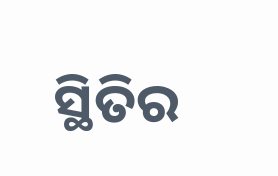ସ୍ଥିତିର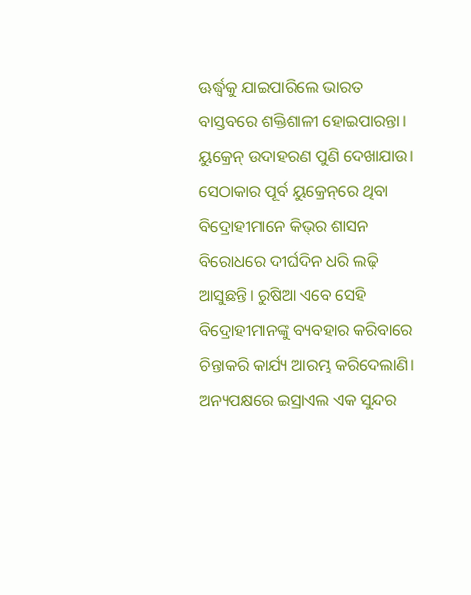ଊର୍ଦ୍ଧ୍ୱକୁ ଯାଇପାରିଲେ ଭାରତ ବାସ୍ତବରେ ଶକ୍ତିଶାଳୀ ହୋଇପାରନ୍ତା। ୟୁକ୍ରେନ୍‌ ଉଦାହରଣ ପୁଣି ଦେଖାଯାଉ। ସେଠାକାର ପୂର୍ବ ୟୁକ୍ରେନ୍‌ରେ ଥିବା ବିଦ୍ରୋହୀମାନେ କିଭ୍‌ର ଶାସନ ବିରୋଧରେ ଦୀର୍ଘଦିନ ଧରି ଲଢ଼ି ଆସୁଛନ୍ତି। ରୁଷିଆ ଏବେ ସେହି ବିଦ୍ରୋହୀମାନଙ୍କୁ ବ୍ୟବହାର କରିବାରେ ଚିନ୍ତାକରି କାର୍ଯ୍ୟ ଆରମ୍ଭ କରିଦେଲାଣି। ଅନ୍ୟପକ୍ଷରେ ଇସ୍ରାଏଲ ଏକ ସୁନ୍ଦର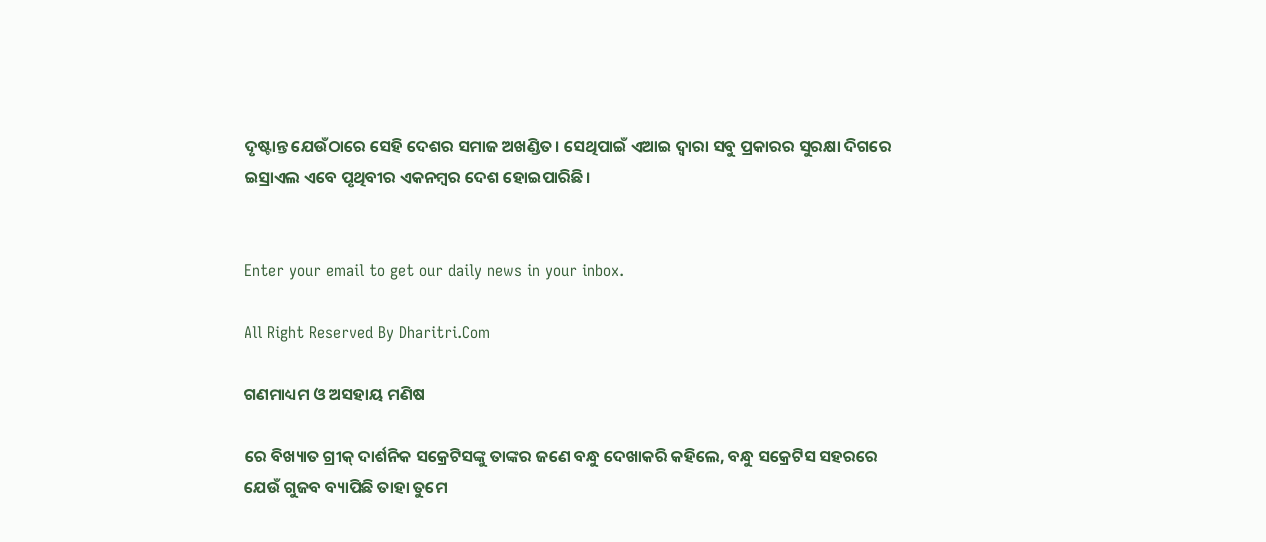ଦୃଷ୍ଟାନ୍ତ ଯେଉଁଠାରେ ସେହି ଦେଶର ସମାଜ ଅଖଣ୍ଡିତ। ସେଥିପାଇଁ ଏଆଇ ଦ୍ୱାରା ସବୁ ପ୍ରକାରର ସୁରକ୍ଷା ଦିଗରେ ଇସ୍ରାଏଲ ଏବେ ପୃଥିବୀର ଏକନମ୍ବର ଦେଶ ହୋଇପାରିଛି।


Enter your email to get our daily news in your inbox.

All Right Reserved By Dharitri.Com

ଗଣମାଧ୍ୟମ ଓ ଅସହାୟ ମଣିଷ

ରେ ବିଖ୍ୟାତ ଗ୍ରୀକ୍‌ ଦାର୍ଶନିକ ସକ୍ରେଟିସଙ୍କୁ ତାଙ୍କର ଜଣେ ବନ୍ଧୁ ଦେଖାକରି କହିଲେ, ବନ୍ଧୁ ସକ୍ରେଟିସ ସହରରେ ଯେଉଁ ଗୁଜବ ବ୍ୟାପିଛି ତାହା ତୁମେ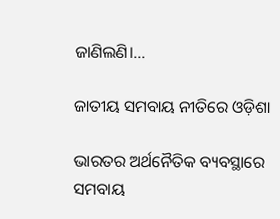ଜାଣିଲଣି।...

ଜାତୀୟ ସମବାୟ ନୀତିରେ ଓଡ଼ିଶା

ଭାରତର ଅର୍ଥନୈତିକ ବ୍ୟବସ୍ଥାରେ ସମବାୟ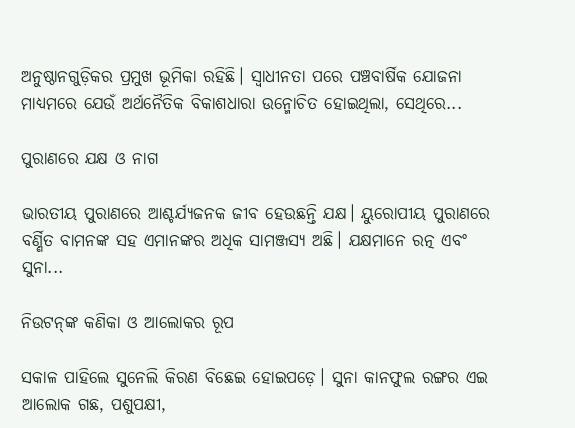ଅନୁଷ୍ଠାନଗୁଡ଼ିକର ପ୍ରମୁଖ ଭୂମିକା ରହିଛି। ସ୍ବାଧୀନତା ପରେ ପଞ୍ଚବାର୍ଷିକ ଯୋଜନା ମାଧ୍ୟମରେ ଯେଉଁ ଅର୍ଥନୈତିକ ବିକାଶଧାରା ଉନ୍ମୋଚିତ ହୋଇଥିଲା, ସେଥିରେ...

ପୁରାଣରେ ଯକ୍ଷ ଓ ନାଗ

ଭାରତୀୟ ପୁରାଣରେ ଆଶ୍ଚର୍ଯ୍ୟଜନକ ଜୀବ ହେଉଛନ୍ତି ଯକ୍ଷ। ୟୁରୋପୀୟ ପୁରାଣରେ ବର୍ଣ୍ଣିତ ବାମନଙ୍କ ସହ ଏମାନଙ୍କର ଅଧିକ ସାମଞ୍ଜସ୍ୟ ଅଛି। ଯକ୍ଷମାନେ ରତ୍ନ ଏବଂ ସୁନା...

ନିଉଟନ୍‌ଙ୍କ କଣିକା ଓ ଆଲୋକର ରୂପ

ସକାଳ ପାହିଲେ ସୁନେଲି କିରଣ ବିଛେଇ ହୋଇପଡ଼େ। ସୁନା କାନଫୁଲ ରଙ୍ଗର ଏଇ ଆଲୋକ ଗଛ, ପଶୁପକ୍ଷୀ,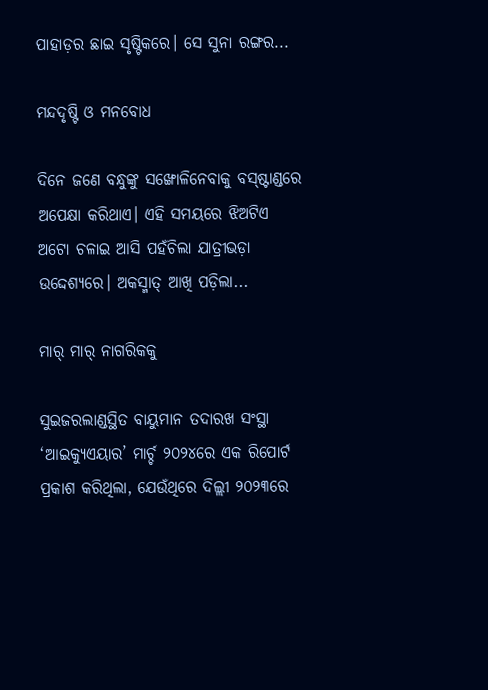ପାହାଡ଼ର ଛାଇ ସୃଷ୍ଟିକରେ। ସେ ସୁନା ରଙ୍ଗର...

ମନ୍ଦଦୃଷ୍ଟି ଓ ମନବୋଧ

ଦିନେ ଜଣେ ବନ୍ଧୁଙ୍କୁ ସଙ୍ଖୋଳିନେବାକୁ ବସ୍‌ଷ୍ଟାଣ୍ଡରେ ଅପେକ୍ଷା କରିଥାଏ। ଏହି ସମୟରେ ଝିଅଟିଏ ଅଟୋ ଚଳାଇ ଆସି ପହଁଚିଲା ଯାତ୍ରୀଭଡ଼ା ଉଦ୍ଦେଶ୍ୟରେ। ଅକସ୍ମାତ୍‌ ଆଖି ପଡ଼ିଲା...

ମାର୍‌ ମାର୍‌ ନାଗରିକକୁ

ସୁଇଜରଲାଣ୍ଡସ୍ଥିତ ବାୟୁମାନ ତଦାରଖ ସଂସ୍ଥା ‘ଆଇକ୍ୟୁଏୟାର’ ମାର୍ଚ୍ଚ ୨୦୨୪ରେ ଏକ ରିପୋର୍ଟ ପ୍ରକାଶ କରିଥିଲା, ଯେଉଁଥିରେ ଦିଲ୍ଲୀ ୨୦୨୩ରେ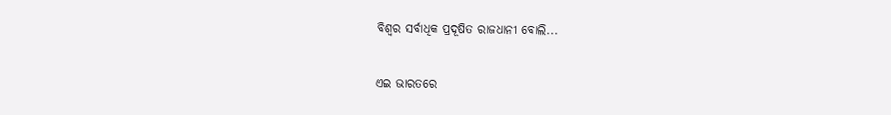ବିଶ୍ୱର ସର୍ବାଧିକ ପ୍ରଦୂଷିତ ରାଜଧାନୀ ବୋଲି...

ଏଇ ଭାରତରେ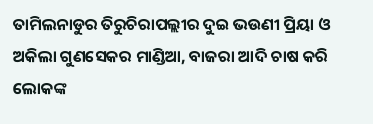ତାମିଲନାଡୁର ତିରୁଚିରାପଲ୍ଲୀର ଦୁଇ ଭଉଣୀ ପ୍ରିୟା ଓ ଅକିଲା ଗୁଣସେକର ମାଣ୍ଡିଆ, ବାଜରା ଆଦି ଚାଷ କରି ଲୋକଙ୍କ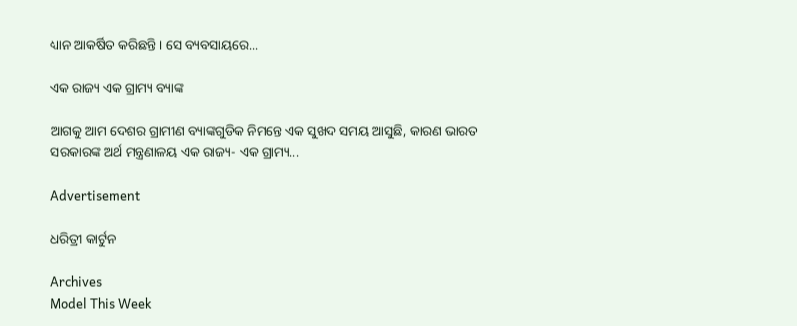ଧ୍ୟାନ ଆକର୍ଷିତ କରିଛନ୍ତି। ସେ ବ୍ୟବସାୟରେ...

ଏକ ରାଜ୍ୟ ଏକ ଗ୍ରାମ୍ୟ ବ୍ୟାଙ୍କ

ଆଗକୁ ଆମ ଦେଶର ଗ୍ରାମୀଣ ବ୍ୟାଙ୍କଗୁଡିକ ନିମନ୍ତେ ଏକ ସୁଖଦ ସମୟ ଆସୁଛି, କାରଣ ଭାରତ ସରକାରଙ୍କ ଅର୍ଥ ମନ୍ତ୍ରଣାଳୟ ଏକ ରାଜ୍ୟ- ଏକ ଗ୍ରାମ୍ୟ...

Advertisement

ଧରିତ୍ରୀ କାର୍ଟୁନ

Archives
Model This Week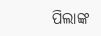ପିଲାଙ୍କ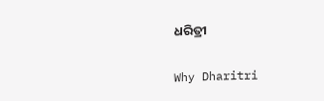ଧରିତ୍ରୀ

Why Dharitri